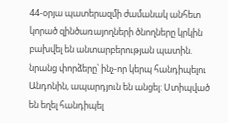44-օրյա պատերազմի ժամանակ անհետ կորած զինծառայողների ծնողները կրկին բախվել են անտարբերության պատին. նրանց փորձերը՝ ինչ-որ կերպ հանդիպելու Անդոնին, ապարդյուն են անցել: Ստիպված են եղել հանդիպել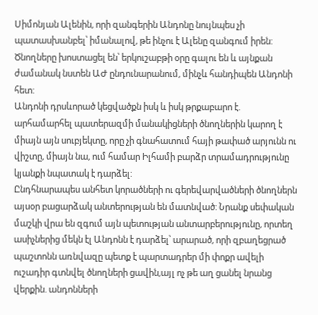Սիմոնյան Ալենին, որի զանգերին Անդոնը նույնպես չի պատասխանբել՝ իմանալով, թե ինչու է Ալենը զանգում իրեն: Ծնողները խոստացել են՝ երկուշաբթի օրը գալու են և այնքան ժամանակ նստեն ԱԺ ընդունարանում, մինչև հանդիպեն Անդոնի հետ:
Անդոնի դրսևորած կեցվածքն իսկ և իսկ թրքաբարո է. արհամարհել պատերազմի մանակիցների ծնողներին կարող է միայն այն սուբյեկտը, որը չի գնահատում հայի թափած արյունն ու վիշտը, միայն նա, ում համար Իլհամի բարձր տրամադրությունը կյանքի նպատակ է դարձել:
Ընդհնարապես անհետ կորածների ու գերեվարվածների ծնողներն այսօր բացարձակ անտերության են մատնված: Նրանք սեփական մաշկի վրա են զգում այն պետության անտարբերությունը, որտեղ ասիչներից մեկն էլ Անդոնն է դարձել՝ արարած, որի զբաղեցրած պաշտոնն առնվազը պետք է պարտադրեր մի փոքր ավելի ուշադիր գտնվել ծնողների ցավին,այլ ոչ թե աղ ցանել նրանց վերքին. անդոնների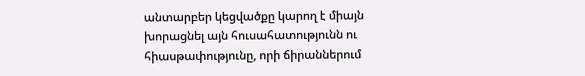անտարբեր կեցվածքը կարող է միայն խորացնել այն հուսահատությունն ու հիասթափությունը, որի ճիրաններում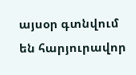այսօր գտնվում են հարյուրավոր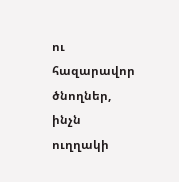ու հազարավոր ծնողներ, ինչն ուղղակի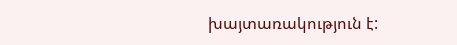խայտառակություն է: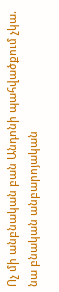Ոչ մի անբնական բան Անդոնի պահվածքում չկա. նա բնական անբարոյական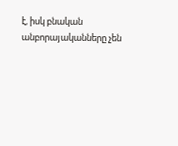է, իսկ բնական անբորայականները չեն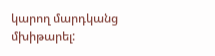կարող մարդկանց մխիթարել: